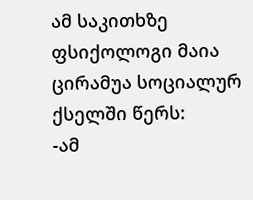ამ საკითხზე ფსიქოლოგი მაია ცირამუა სოციალურ ქსელში წერს:
-ამ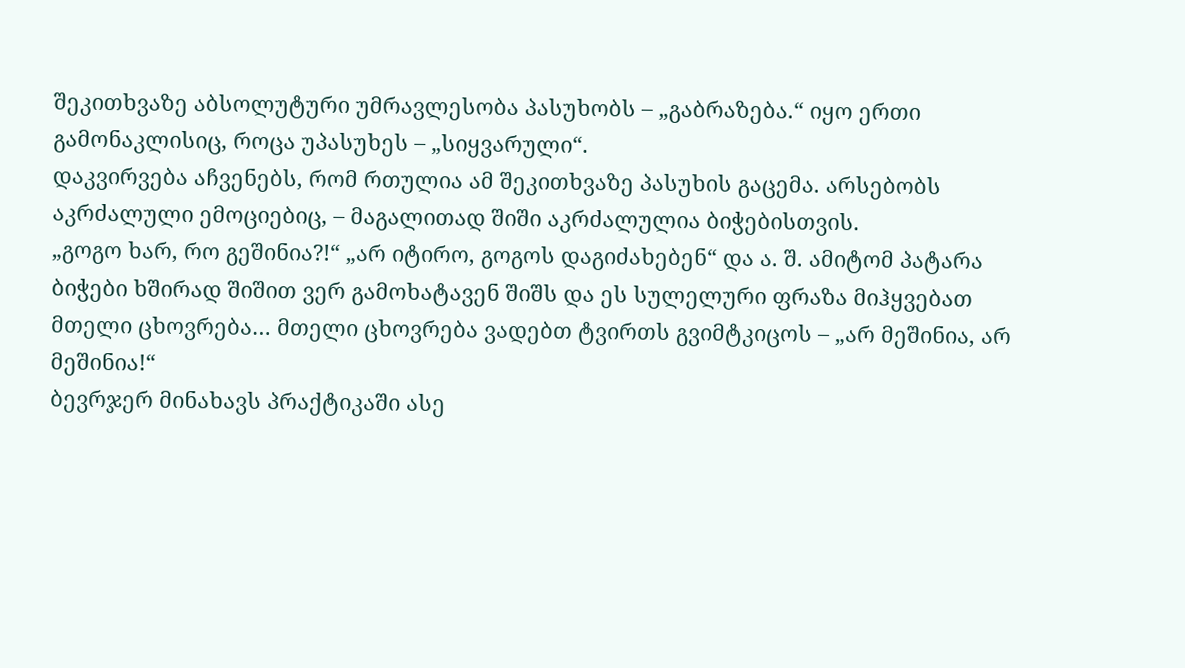შეკითხვაზე აბსოლუტური უმრავლესობა პასუხობს – „გაბრაზება.“ იყო ერთი გამონაკლისიც, როცა უპასუხეს – „სიყვარული“.
დაკვირვება აჩვენებს, რომ რთულია ამ შეკითხვაზე პასუხის გაცემა. არსებობს აკრძალული ემოციებიც, – მაგალითად შიში აკრძალულია ბიჭებისთვის.
„გოგო ხარ, რო გეშინია?!“ „არ იტირო, გოგოს დაგიძახებენ“ და ა. შ. ამიტომ პატარა ბიჭები ხშირად შიშით ვერ გამოხატავენ შიშს და ეს სულელური ფრაზა მიჰყვებათ მთელი ცხოვრება… მთელი ცხოვრება ვადებთ ტვირთს გვიმტკიცოს – „არ მეშინია, არ მეშინია!“
ბევრჯერ მინახავს პრაქტიკაში ასე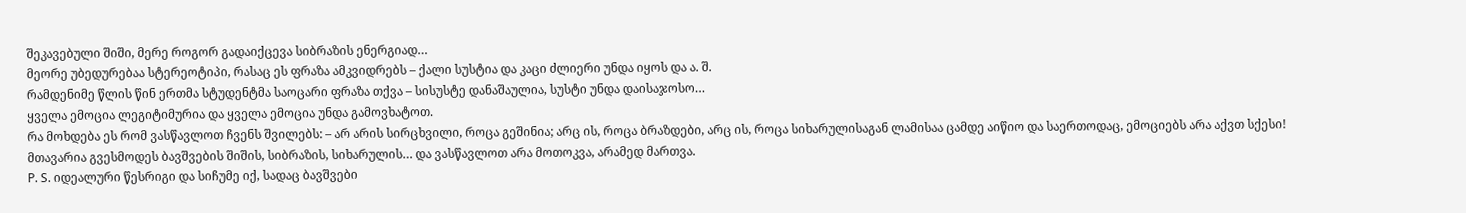შეკავებული შიში, მერე როგორ გადაიქცევა სიბრაზის ენერგიად…
მეორე უბედურებაა სტერეოტიპი, რასაც ეს ფრაზა ამკვიდრებს – ქალი სუსტია და კაცი ძლიერი უნდა იყოს და ა. შ.
რამდენიმე წლის წინ ერთმა სტუდენტმა საოცარი ფრაზა თქვა – სისუსტე დანაშაულია, სუსტი უნდა დაისაჯოსო…
ყველა ემოცია ლეგიტიმურია და ყველა ემოცია უნდა გამოვხატოთ.
რა მოხდება ეს რომ ვასწავლოთ ჩვენს შვილებს: – არ არის სირცხვილი, როცა გეშინია; არც ის, როცა ბრაზდები, არც ის, როცა სიხარულისაგან ლამისაა ცამდე აიწიო და საერთოდაც, ემოციებს არა აქვთ სქესი!
მთავარია გვესმოდეს ბავშვების შიშის, სიბრაზის, სიხარულის… და ვასწავლოთ არა მოთოკვა, არამედ მართვა.
P. S. იდეალური წესრიგი და სიჩუმე იქ, სადაც ბავშვები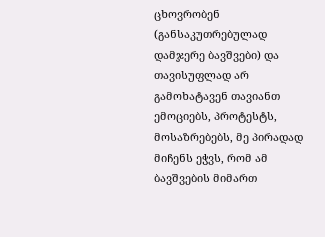ცხოვრობენ (განსაკუთრებულად დამჯერე ბავშვები) და თავისუფლად არ გამოხატავენ თავიანთ ემოციებს, პროტესტს, მოსაზრებებს, მე პირადად მიჩენს ეჭვს, რომ ამ ბავშვების მიმართ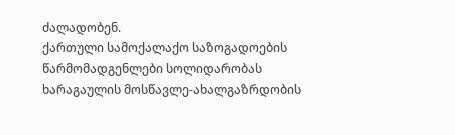ძალადობენ.
ქართული სამოქალაქო საზოგადოების წარმომადგენლები სოლიდარობას
ხარაგაულის მოსწავლე-ახალგაზრდობის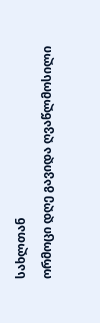სახლთან
ორმოცი დღე გავიდა ღვაწლმოსილი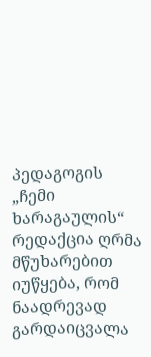პედაგოგის
„ჩემი ხარაგაულის“ რედაქცია ღრმა მწუხარებით იუწყება, რომ ნაადრევად გარდაიცვალა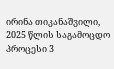ირინა თიკანაშვილი,
2025 წლის საგამოცდო პროცესი 3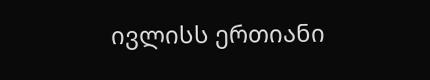ივლისს ერთიანი